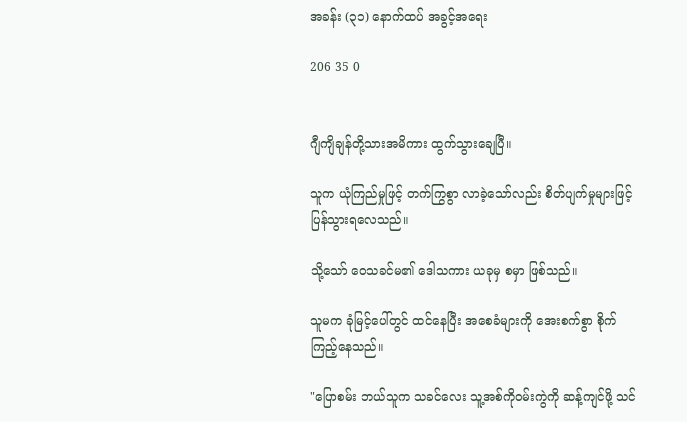အခန်း (၃၁) နောက်ထပ် အခွင့်အရေး

206 35 0


ဂျီကျိချန်တို့သားအမိကား ထွက်သွားချေပြီ။

သူက ယုံကြည်မှုဖြင့် တက်ကြွစွာ လာခဲ့သော်လည်း စိတ်ပျက်မှုများဖြင့် ပြန်သွားရလေသည်။

သို့သော် ဝေသခင်မ၏ ဒေါသကား ယခုမှ စမှာ ဖြစ်သည်။

သူမက ခုံမြင့်ပေါ်တွင် ထင်နေပြီး အစေခံများကို အေးစက်စွာ စိုက်ကြည့်နေသည်။

"ပြောစမ်း ဘယ်သူက သခင်လေး သူ့အစ်ကိုဝမ်းကွဲကို ဆန့်ကျင်ဖို့ သင်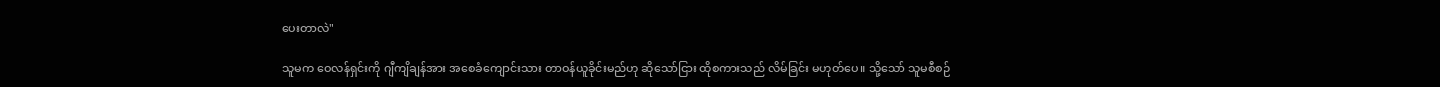ပေးတာလဲ"

သူမက ဝေလန်ရှင်းကို ဂျီကျိချန်အား အစေခံကျောင်းသား တာဝန်ယူခိုင်းမည်ဟု ဆိုသော်ငြား ထိုစကားသည် လိမ်ခြင်း မဟုတ်ပေ။ သို့သော် သူမစီစဉ်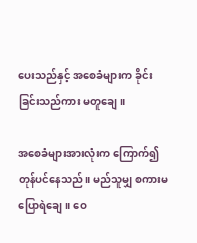ပေးသည်နှင့် အစေခံများက ခိုင်းခြင်းသည်ကား မတူချေ။

အစေခံများအားလုံးက ကြောက်၍ တုန်ပင်နေသည်။ မည်သူမျှ စကားမပြောရဲချေ။ ဝေ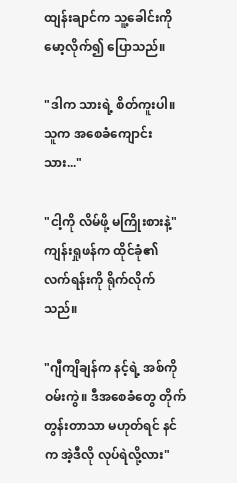ထျန်းချာင်က သူ့ခေါင်းကို မော့လိုက်၍ ပြောသည်။

"ဒါက သားရဲ့ စိတ်ကူးပါ။ သူက အစေခံကျောင်းသား..."

"ငါ့ကို လိမ်ဖို့ မကြိုးစားနဲ့" ကျန်းရှုဖန်က ထိုင်ခုံ၏ လက်ရန်းကို ရိုက်လိုက်သည်။

"ဂျီကျိချန်က နင့်ရဲ့ အစ်ကိုဝမ်းကွဲ။ ဒီအစေခံတွေ တိုက်တွန်းတာသာ မဟုတ်ရင် နင်က အဲ့ဒီလို လုပ်ရဲလို့လား"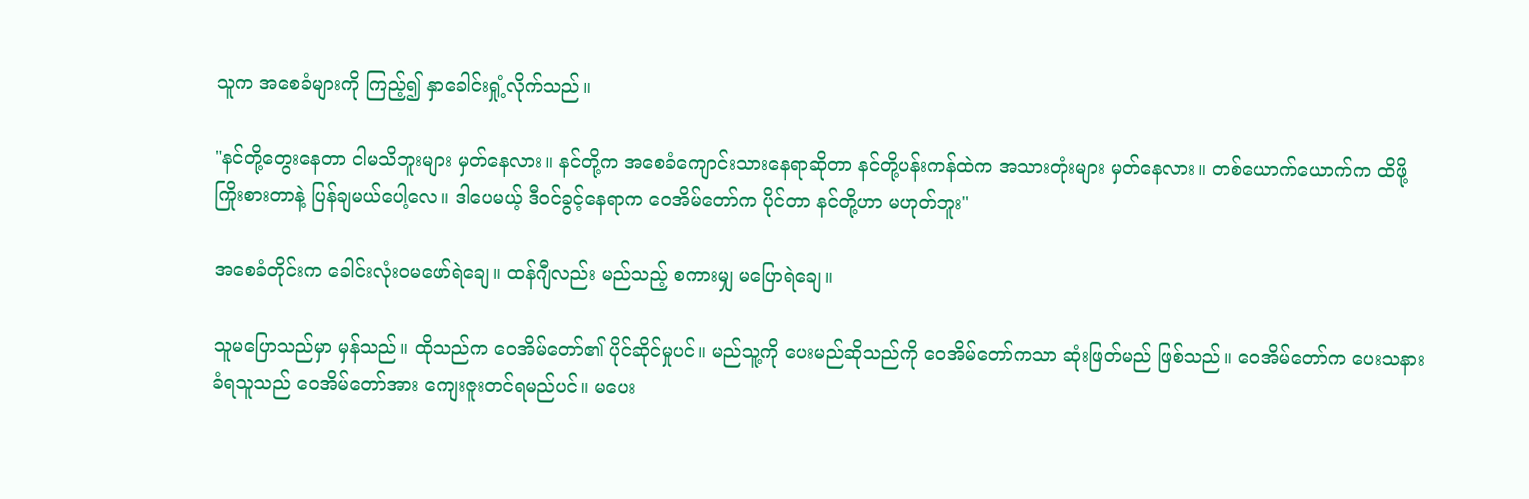သူက အစေခံများကို ကြည့်၍ နှာခေါင်းရှုံ့လိုက်သည်။

"နင်တို့တွေးနေတာ ငါမသိဘူးများ မှတ်နေလား။ နင်တို့က အစေခံကျောင်းသားနေရာဆိုတာ နင်တို့ပန်းကန်ထဲက အသားတုံးများ မှတ်နေလား။ တစ်ယောက်ယောက်က ထိဖို့ ကြိုးစားတာနဲ့ ပြန်ချမယ်ပေါ့လေ။ ဒါပေမယ့် ဒီဝင်ခွင့်နေရာက ဝေအိမ်တော်က ပိုင်တာ နင်တို့ဟာ မဟုတ်ဘူး"

အစေခံတိုင်းက ခေါင်းလုံးဝမဖော်ရဲချေ။ ထန်ဂျီလည်း မည်သည့် စကားမျှ မပြောရဲချေ။

သူမပြောသည်မှာ မှန်သည်။ ထိုသည်က ဝေအိမ်တော်၏ ပိုင်ဆိုင်မှုပင်။ မည်သူ့ကို ပေးမည်ဆိုသည်ကို ဝေအိမ်တော်ကသာ ဆုံးဖြတ်မည် ဖြစ်သည်။ ဝေအိမ်တော်က ပေးသနားခံရသူသည် ဝေအိမ်တော်အား ကျေးဇူးတင်ရမည်ပင်။ မပေး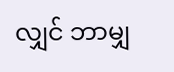လျှင် ဘာမျှ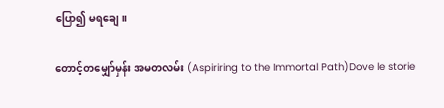ပြော၍ မရချေ။

တောင့်တမျှော်မှန်း အမတလမ်း (Aspiriring to the Immortal Path)Dove le storie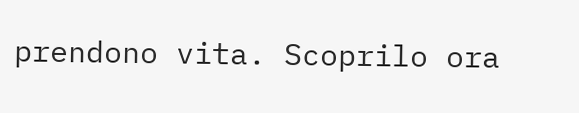prendono vita. Scoprilo ora